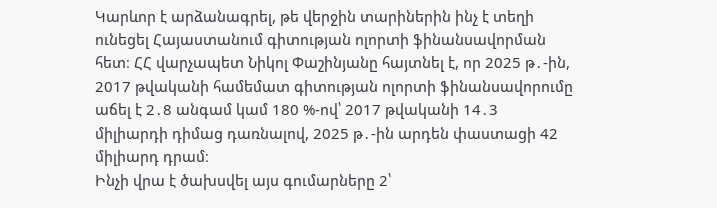Կարևոր է արձանագրել, թե վերջին տարիներին ինչ է տեղի ունեցել Հայաստանում գիտության ոլորտի ֆինանսավորման հետ։ ՀՀ վարչապետ Նիկոլ Փաշինյանը հայտնել է, որ 2025 թ․-ին, 2017 թվականի համեմատ գիտության ոլորտի ֆինանսավորումը աճել է 2․8 անգամ կամ 180 %-ով՝ 2017 թվականի 14․3 միլիարդի դիմաց դառնալով, 2025 թ․-ին արդեն փաստացի 42 միլիարդ դրամ։
Ինչի վրա է ծախսվել այս գումարները 2՝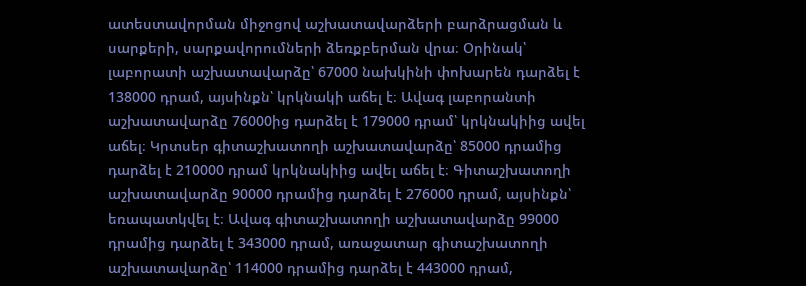ատեստավորման միջոցով աշխատավարձերի բարձրացման և սարքերի, սարքավորումների ձեռքբերման վրա։ Օրինակ՝ լաբորատի աշխատավարձը՝ 67000 նախկինի փոխարեն դարձել է 138000 դրամ, այսինքն՝ կրկնակի աճել է։ Ավագ լաբորանտի աշխատավարձը 76000ից դարձել է 179000 դրամ՝ կրկնակիից ավել աճել։ Կրտսեր գիտաշխատողի աշխատավարձը՝ 85000 դրամից դարձել է 210000 դրամ կրկնակիից ավել աճել է։ Գիտաշխատողի աշխատավարձը 90000 դրամից դարձել է 276000 դրամ, այսինքն՝ եռապատկվել է։ Ավագ գիտաշխատողի աշխատավարձը 99000 դրամից դարձել է 343000 դրամ, առաջատար գիտաշխատողի աշխատավարձը՝ 114000 դրամից դարձել է 443000 դրամ,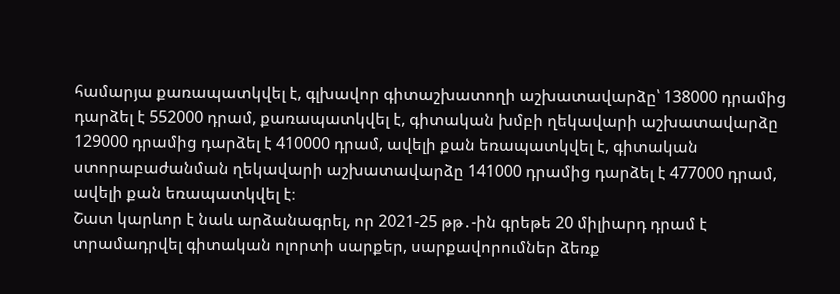համարյա քառապատկվել է, գլխավոր գիտաշխատողի աշխատավարձը՝ 138000 դրամից դարձել է 552000 դրամ, քառապատկվել է, գիտական խմբի ղեկավարի աշխատավարձը 129000 դրամից դարձել է 410000 դրամ, ավելի քան եռապատկվել է, գիտական ստորաբաժանման ղեկավարի աշխատավարձը 141000 դրամից դարձել է 477000 դրամ, ավելի քան եռապատկվել է։
Շատ կարևոր է նաև արձանագրել, որ 2021-25 թթ․-ին գրեթե 20 միլիարդ դրամ է տրամադրվել գիտական ոլորտի սարքեր, սարքավորումներ ձեռք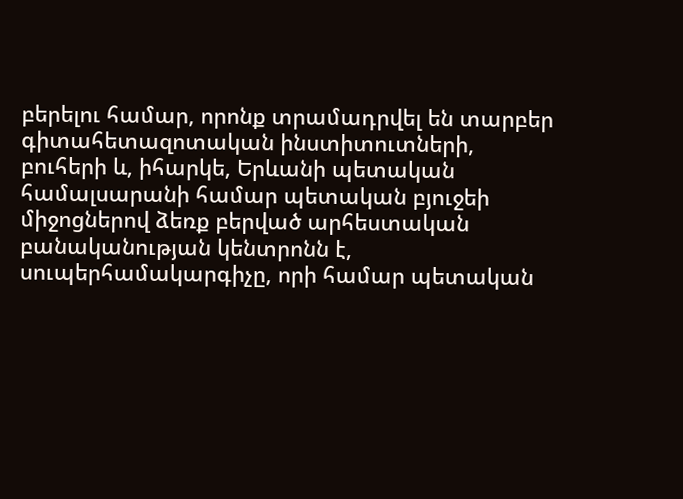բերելու համար, որոնք տրամադրվել են տարբեր գիտահետազոտական ինստիտուտների, բուհերի և, իհարկե, Երևանի պետական համալսարանի համար պետական բյուջեի միջոցներով ձեռք բերված արհեստական բանականության կենտրոնն է, սուպերհամակարգիչը, որի համար պետական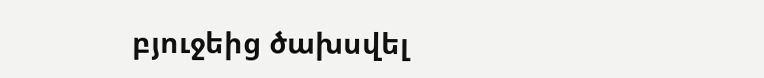բյուջեից ծախսվել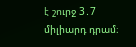է շուրջ 3․7 միլիարդ դրամ։